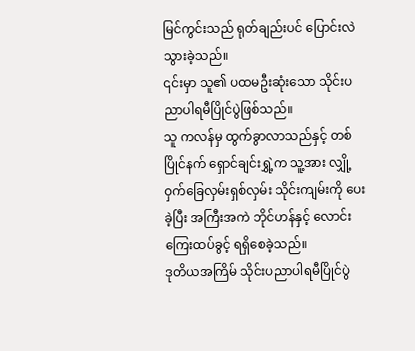မြင်ကွင်းသည် ရုတ်ချည်းပင် ပြောင်းလဲသွားခဲ့သည်။
၎င်းမှာ သူ၏ ပထမဦးဆုံးသော သိုင်းပညာပါရမီပြိုင်ပွဲဖြစ်သည်။
သူ ကလန်မှ ထွက်ခွာလာသည်နှင့် တစ်ပြိုင်နက် ရှောင်ချင်းရွှဲ့က သူ့အား လျှို့ဝှက်ခြေလှမ်းရှစ်လှမ်း သိုင်းကျမ်းကို ပေးခဲ့ပြီး အကြီးအကဲ ဘိုင်ဟန်နှင့် လောင်းကြေးထပ်ခွင့် ရရှိစေခဲ့သည်။
ဒုတိယအကြိမ် သိုင်းပညာပါရမီပြိုင်ပွဲ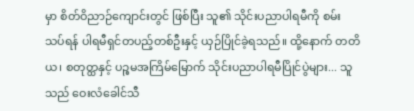မှာ စိတ်ဝိညာဉ်ကျောင်းတွင် ဖြစ်ပြီး သူ၏ သိုင်းပညာပါရမီကို စမ်းသပ်ရန် ပါရမီရှင်တပည့်တစ်ဦးနှင့် ယှဉ်ပြိုင်ခဲ့ရသည်။ ထို့နောက် တတိယ၊ စတုတ္ထနှင့် ပဉ္စမအကြိမ်မြောက် သိုင်းပညာပါရမီပြိုင်ပွဲများ... သူသည် ဝေးလံခေါင်သီ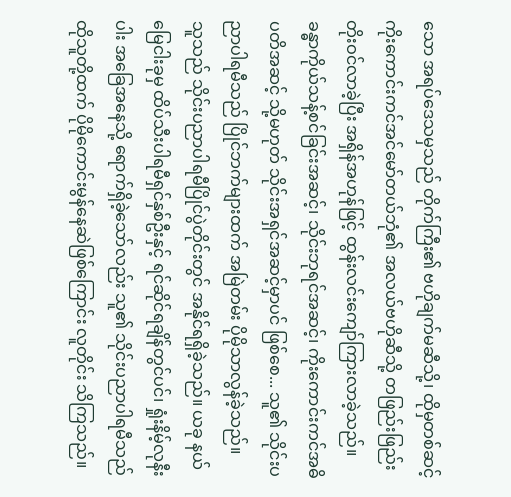သော အရပ်ဒေသမှသည် တိုက်ကြီး၏ ဗဟိုချက်မဆီသို့၊ ထိုမှတစ်ဆင့် ကိုးကောင်းကင်အင်မော်တယ်ဘုံ၏ အလယ်ဗဟိုဆီသို့ တဖြည်းဖြည်း တိုးဝင်လာခဲ့ပြီး အရှိန်အဟုန်ဖြင့် ထွန်းလင်းကျော်ကြားလာခဲ့သည်။
ခန္ဓာကိုယ်သန့်စင်ခြင်းအဆင့်၊ သိုင်းဘုရင်အဆင့်၊ ကိုးကောင်းကင်အဓိပတိအဆင့် သို့မဟုတ် သိုင်းအရှင်အဆင့်မှာပင် ဖြစ်စေ... သူ၏ သိုင်းပညာပါရမီသည် ပြိုင်ဘက်များထက် အမြဲတမ်း ပိုမိုသာလွန်ခဲ့သည်။
သူသည် သိုင်းပညာပါရမီပြိုင်ပွဲတိုင်းတွင် အနိုင်ရရှိခဲ့သည်။ ယခု နယ်မြေငါးခုမှ ထိပ်သီးပါရမီရှင်နှစ်ဦးနှင့် ရင်ဆိုင်ရချိန်တွင်ပင်၊ ရှုံးနိမ့်လုနီးပါး အခြေအနေသို့ ရောက်ရှိခဲ့သော်လည်း သူ၏ သိုင်းပညာပါရမီသည် ထိုသူတို့ထက် ပိုမိုကောင်းမွန်နေဆဲဖြစ်ကြောင်း လူတိုင်း သိကြသည်။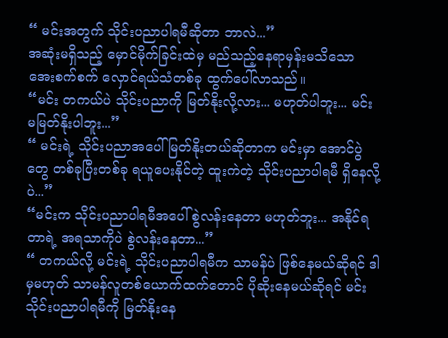“ မင်းအတွက် သိုင်းပညာပါရမီဆိုတာ ဘာလဲ...”
အဆုံးမရှိသည့် မှောင်မိုက်ခြင်းထဲမှ မည်သည့်နေရာမှန်းမသိသော အေးစက်စက် လှောင်ရယ်သံတစ်ခု ထွက်ပေါ်လာသည်။
“မင်း တကယ်ပဲ သိုင်းပညာကို မြတ်နိုးလို့လား... မဟုတ်ပါဘူး... မင်း မမြတ်နိုးပါဘူး...”
“ မင်းရဲ့ သိုင်းပညာအပေါ် မြတ်နိုးတယ်ဆိုတာက မင်းမှာ အောင်ပွဲတွေ တစ်ခုပြီးတစ်ခု ရယူပေးနိုင်တဲ့ ထူးကဲတဲ့ သိုင်းပညာပါရမီ ရှိနေလို့ပဲ...”
“မင်းက သိုင်းပညာပါရမီအပေါ် စွဲလန်းနေတာ မဟုတ်ဘူး... အနိုင်ရတာရဲ့ အရသာကိုပဲ စွဲလန်းနေတာ...”
“ တကယ်လို့ မင်းရဲ့ သိုင်းပညာပါရမီက သာမန်ပဲ ဖြစ်နေမယ်ဆိုရင် ဒါမှမဟုတ် သာမန်လူတစ်ယောက်ထက်တောင် ပိုဆိုးနေမယ်ဆိုရင် မင်း သိုင်းပညာပါရမီကို မြတ်နိုးနေ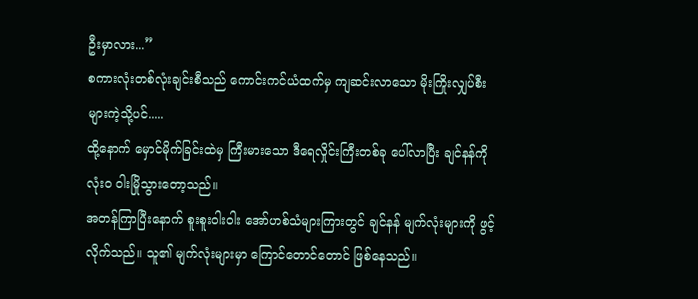ဦးမှာလား...”
စကားလုံးတစ်လုံးချင်းစီသည် ကောင်းကင်ယံထက်မှ ကျဆင်းလာသော မိုးကြိုးလျှပ်စီးများကဲ့သို့ပင်.....
ထို့နောက် မှောင်မိုက်ခြင်းထဲမှ ကြီးမားသော ဒီရေလှိုင်းကြီးတစ်ခု ပေါ်လာပြီး ချင်နန်ကို လုံးဝ ဝါးမြိုသွားတော့သည်။
အတန်ကြာပြီးနောက် စူးစူးဝါးဝါး အော်ဟစ်သံများကြားတွင် ချင်နန် မျက်လုံးများကို ဖွင့်လိုက်သည်။ သူ၏ မျက်လုံးများမှာ ကြောင်တောင်တောင် ဖြစ်နေသည်။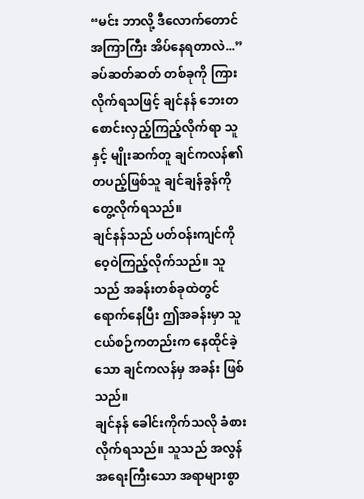“မင်း ဘာလို့ ဒီလောက်တောင် အကြာကြီး အိပ်နေရတာလဲ...”
ခပ်ဆတ်ဆတ် တစ်ခုကို ကြားလိုက်ရသဖြင့် ချင်နန် ဘေးတစောင်းလှည့်ကြည့်လိုက်ရာ သူနှင့် မျိုးဆက်တူ ချင်ကလန်၏ တပည့်ဖြစ်သူ ချင်ချန်ခွန်ကို တွေ့လိုက်ရသည်။
ချင်နန်သည် ပတ်ဝန်းကျင်ကို ဝေ့ဝဲကြည့်လိုက်သည်။ သူသည် အခန်းတစ်ခုထဲတွင် ရောက်နေပြီး ဤအခန်းမှာ သူငယ်စဉ်ကတည်းက နေထိုင်ခဲ့သော ချင်ကလန်မှ အခန်း ဖြစ်သည်။
ချင်နန် ခေါင်းကိုက်သလို ခံစားလိုက်ရသည်။ သူသည် အလွန်အရေးကြီးသော အရာများစွာ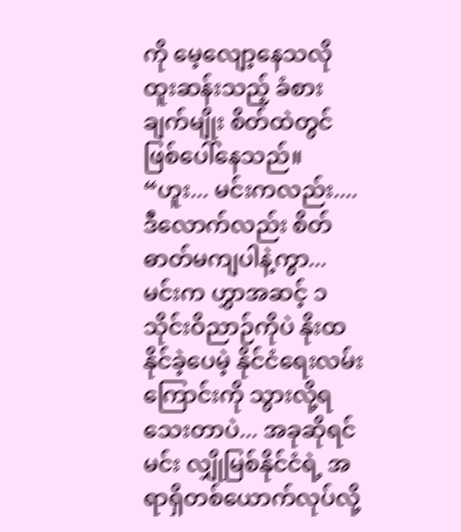ကို မေ့လျော့နေသလို ထူးဆန်းသည့် ခံစားချက်မျိုး စိတ်ထဲတွင် ဖြစ်ပေါ်နေသည်။
“ဟူး... မင်းကလည်း....ဒီလောက်လည်း စိတ်ဓာတ်မကျပါနဲ့ကွာ... မင်းက ဟွှာအဆင့် ၁ သိုင်းဝိညာဉ်ကိုပဲ နိုးထနိုင်ခဲ့ပေမဲ့ နိုင်ငံရေးလမ်းကြောင်းကို သွားလို့ရသေးတာပဲ... အခုဆိုရင် မင်း လျှိုမြစ်နိုင်ငံရဲ့ အရာရှိတစ်ယောက်လုပ်လို့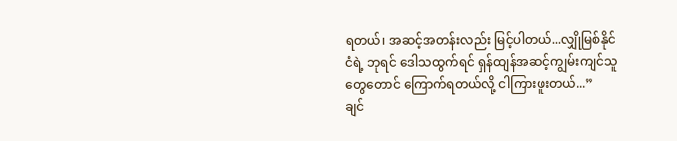ရတယ်၊ အဆင့်အတန်းလည်း မြင့်ပါတယ်...လျှိုမြစ်နိုင်ငံရဲ့ ဘုရင် ဒေါသထွက်ရင် ရှန်ထျန်အဆင့်ကျွမ်းကျင်သူတွေတောင် ကြောက်ရတယ်လို့ ငါကြားဖူးတယ်...”
ချင်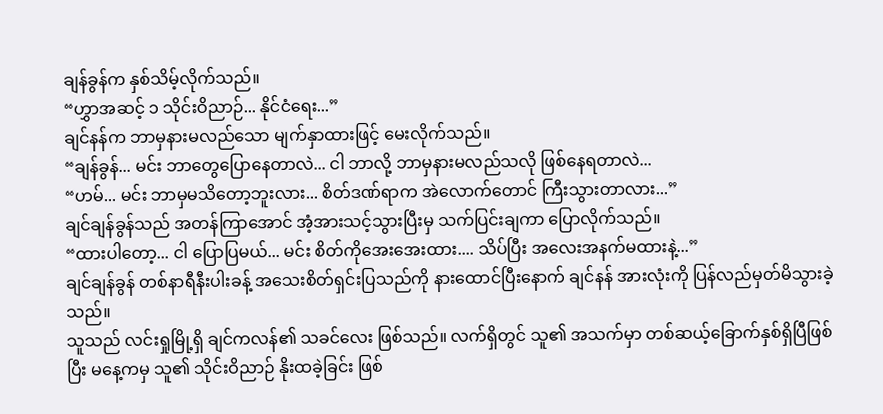ချန်ခွန်က နှစ်သိမ့်လိုက်သည်။
“ဟွှာအဆင့် ၁ သိုင်းဝိညာဉ်... နိုင်ငံရေး...”
ချင်နန်က ဘာမှနားမလည်သော မျက်နှာထားဖြင့် မေးလိုက်သည်။
“ချန်ခွန်... မင်း ဘာတွေပြောနေတာလဲ... ငါ ဘာလို့ ဘာမှနားမလည်သလို ဖြစ်နေရတာလဲ...
“ဟမ်... မင်း ဘာမှမသိတော့ဘူးလား... စိတ်ဒဏ်ရာက အဲလောက်တောင် ကြီးသွားတာလား...”
ချင်ချန်ခွန်သည် အတန်ကြာအောင် အံ့အားသင့်သွားပြီးမှ သက်ပြင်းချကာ ပြောလိုက်သည်။
“ထားပါတော့... ငါ ပြောပြမယ်... မင်း စိတ်ကိုအေးအေးထား.... သိပ်ပြီး အလေးအနက်မထားနဲ့...”
ချင်ချန်ခွန် တစ်နာရီနီးပါးခန့် အသေးစိတ်ရှင်းပြသည်ကို နားထောင်ပြီးနောက် ချင်နန် အားလုံးကို ပြန်လည်မှတ်မိသွားခဲ့သည်။
သူသည် လင်းရှုမြို့ရှိ ချင်ကလန်၏ သခင်လေး ဖြစ်သည်။ လက်ရှိတွင် သူ၏ အသက်မှာ တစ်ဆယ့်ခြောက်နှစ်ရှိပြီဖြစ်ပြီး မနေ့ကမှ သူ၏ သိုင်းဝိညာဉ် နိုးထခဲ့ခြင်း ဖြစ်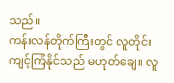သည်။
ကန်းလန်တိုက်ကြီးတွင် လူတိုင်း ကျင့်ကြံနိုင်သည် မဟုတ်ချေ။ လူ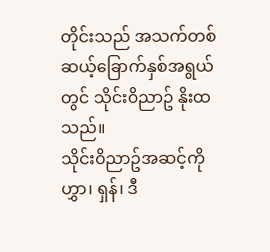တိုင်းသည် အသက်တစ်ဆယ့်ခြောက်နှစ်အရွယ်တွင် သိုင်း၀ိညာဥ် နိုးထသည်။
သိုင်း၀ိညာဥ်အဆင့်ကို ဟွှာ၊ ရှန်၊ ဒီ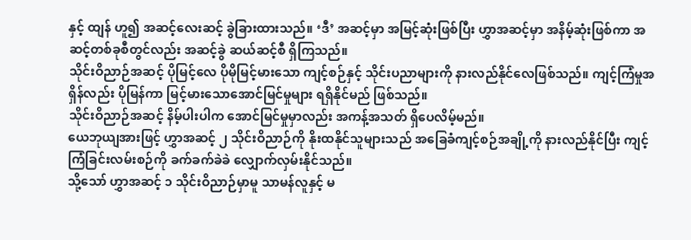နှင့် ထျန် ဟူ၍ အဆင့်လေးဆင့် ခွဲခြားထားသည်။ ‘ဒီ’ အဆင့်မှာ အမြင့်ဆုံးဖြစ်ပြီး ဟွှာအဆင့်မှာ အနိမ့်ဆုံးဖြစ်ကာ အဆင့်တစ်ခုစီတွင်လည်း အဆင့်ခွဲ ဆယ်ဆင့်စီ ရှိကြသည်။
သိုင်းဝိညာဉ်အဆင့် ပိုမြင့်လေ ပိုမိုမြင့်မားသော ကျင့်စဉ်နှင့် သိုင်းပညာများကို နားလည်နိုင်လေဖြစ်သည်။ ကျင့်ကြံမှုအရှိန်လည်း ပိုမြန်ကာ မြင့်မားသောအောင်မြင်မှုများ ရရှိနိုင်မည် ဖြစ်သည်။
သိုင်းဝိညာဉ်အဆင့် နိမ့်ပါးပါက အောင်မြင်မှုမှာလည်း အကန့်အသတ် ရှိပေလိမ့်မည်။
ယေဘုယျအားဖြင့် ဟွှာအဆင့် ၂ သိုင်းဝိညာဉ်ကို နိုးထနိုင်သူများသည် အခြေခံကျင့်စဉ်အချို့ကို နားလည်နိုင်ပြီး ကျင့်ကြံခြင်းလမ်းစဉ်ကို ခက်ခက်ခဲခဲ လျှောက်လှမ်းနိုင်သည်။
သို့သော် ဟွှာအဆင့် ၁ သိုင်းဝိညာဉ်မှာမူ သာမန်လူနှင့် မ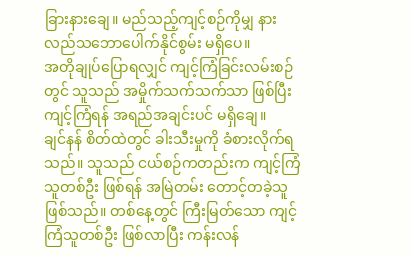ခြားနားချေ။ မည်သည့်ကျင့်စဉ်ကိုမျှ နားလည်သဘောပေါက်နိုင်စွမ်း မရှိပေ။
အတိုချုပ်ပြောရလျှင် ကျင့်ကြံခြင်းလမ်းစဉ်တွင် သူသည် အမှိုက်သက်သက်သာ ဖြစ်ပြီး ကျင့်ကြံရန် အရည်အချင်းပင် မရှိချေ။
ချင်နန် စိတ်ထဲတွင် ခါးသီးမှုကို ခံစားလိုက်ရသည်။ သူသည် ငယ်စဉ်ကတည်းက ကျင့်ကြံသူတစ်ဦး ဖြစ်ရန် အမြဲတမ်း တောင့်တခဲ့သူဖြစ်သည်။ တစ်နေ့တွင် ကြီးမြတ်သော ကျင့်ကြံသူတစ်ဦး ဖြစ်လာပြီး ကန်းလန်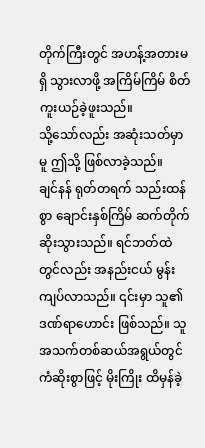တိုက်ကြီးတွင် အဟန့်အတားမရှိ သွားလာဖို့ အကြိမ်ကြိမ် စိတ်ကူးယဉ်ခဲ့ဖူးသည်။
သို့သော်လည်း အဆုံးသတ်မှာမူ ဤသို့ ဖြစ်လာခဲ့သည်။
ချင်နန် ရုတ်တရက် သည်းထန်စွာ ချောင်းနှစ်ကြိမ် ဆက်တိုက် ဆိုးသွားသည်။ ရင်ဘတ်ထဲတွင်လည်း အနည်းငယ် မွန်းကျပ်လာသည်။ ၎င်းမှာ သူ၏ ဒဏ်ရာဟောင်း ဖြစ်သည်။ သူ အသက်တစ်ဆယ်အရွယ်တွင် ကံဆိုးစွာဖြင့် မိုးကြိုး ထိမှန်ခဲ့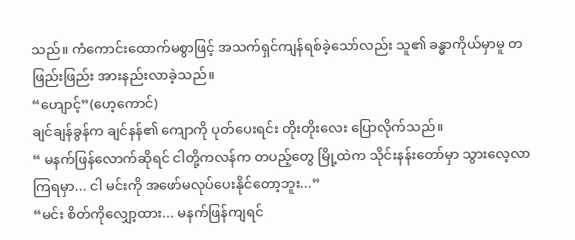သည်။ ကံကောင်းထောက်မစွာဖြင့် အသက်ရှင်ကျန်ရစ်ခဲ့သော်လည်း သူ၏ ခန္ဓာကိုယ်မှာမူ တဖြည်းဖြည်း အားနည်းလာခဲ့သည်။
“ဟျောင့်”(ဟေ့ကောင်)
ချင်ချန်ခွန်က ချင်နန်၏ ကျောကို ပုတ်ပေးရင်း တိုးတိုးလေး ပြောလိုက်သည်။
“ မနက်ဖြန်လောက်ဆိုရင် ငါတို့ကလန်က တပည့်တွေ မြို့ထဲက သိုင်းနန်းတော်မှာ သွားလေ့လာကြရမှာ... ငါ မင်းကို အဖော်မလုပ်ပေးနိုင်တော့ဘူး...”
“မင်း စိတ်ကိုလျှော့ထား... မနက်ဖြန်ကျရင်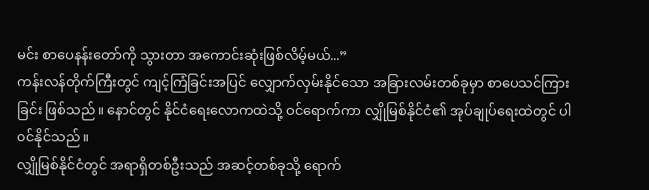မင်း စာပေနန်းတော်ကို သွားတာ အကောင်းဆုံးဖြစ်လိမ့်မယ်...”
ကန်းလန်တိုက်ကြီးတွင် ကျင့်ကြံခြင်းအပြင် လျှောက်လှမ်းနိုင်သော အခြားလမ်းတစ်ခုမှာ စာပေသင်ကြားခြင်း ဖြစ်သည်။ နောင်တွင် နိုင်ငံရေးလောကထဲသို့ ဝင်ရောက်ကာ လျှိုမြစ်နိုင်ငံ၏ အုပ်ချုပ်ရေးထဲတွင် ပါ၀င်နိုင်သည်။
လျှိုမြစ်နိုင်ငံတွင် အရာရှိတစ်ဦးသည် အဆင့်တစ်ခုသို့ ရောက်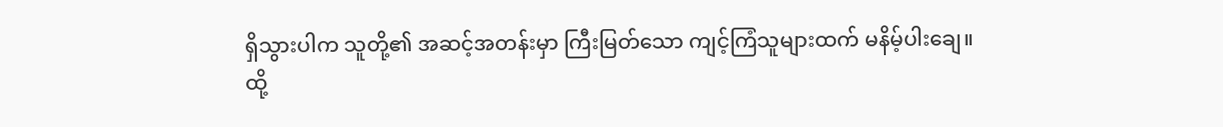ရှိသွားပါက သူတို့၏ အဆင့်အတန်းမှာ ကြီးမြတ်သော ကျင့်ကြံသူများထက် မနိမ့်ပါးချေ။
ထို့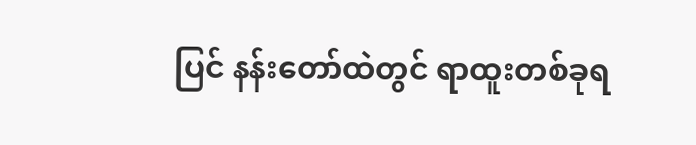ပြင် နန်းတော်ထဲတွင် ရာထူးတစ်ခုရ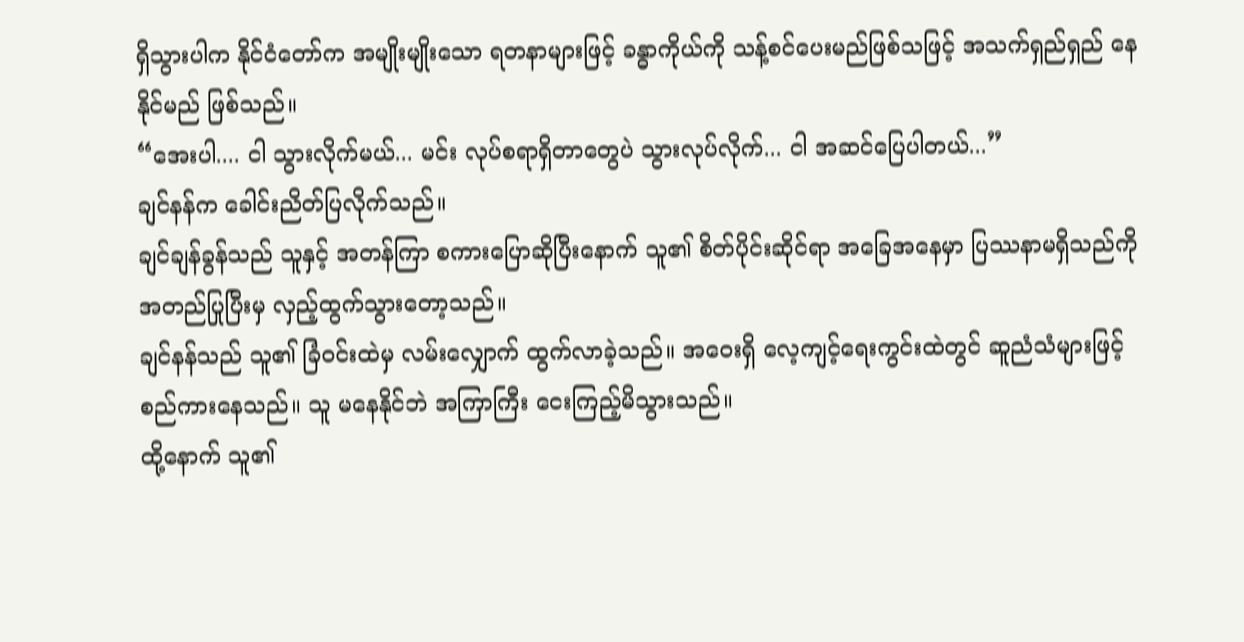ရှိသွားပါက နိုင်ငံတော်က အမျိုးမျိုးသော ရတနာများဖြင့် ခန္ဓာကိုယ်ကို သန့်စင်ပေးမည်ဖြစ်သဖြင့် အသက်ရှည်ရှည် နေနိုင်မည် ဖြစ်သည်။
“အေးပါ.... ငါ သွားလိုက်မယ်... မင်း လုပ်စရာရှိတာတွေပဲ သွားလုပ်လိုက်... ငါ အဆင်ပြေပါတယ်...”
ချင်နန်က ခေါင်းညိတ်ပြလိုက်သည်။
ချင်ချန်ခွန်သည် သူနှင့် အတန်ကြာ စကားပြောဆိုပြီးနောက် သူ၏ စိတ်ပိုင်းဆိုင်ရာ အခြေအနေမှာ ပြဿနာမရှိသည်ကို အတည်ပြုပြီးမှ လှည့်ထွက်သွားတော့သည်။
ချင်နန်သည် သူ၏ ခြံ၀င်းထဲမှ လမ်းလျှောက် ထွက်လာခဲ့သည်။ အဝေးရှိ လေ့ကျင့်ရေးကွင်းထဲတွင် ဆူညံသံများဖြင့် စည်ကားနေသည်။ သူ မနေနိုင်ဘဲ အကြာကြီး ငေးကြည့်မိသွားသည်။
ထို့နောက် သူ၏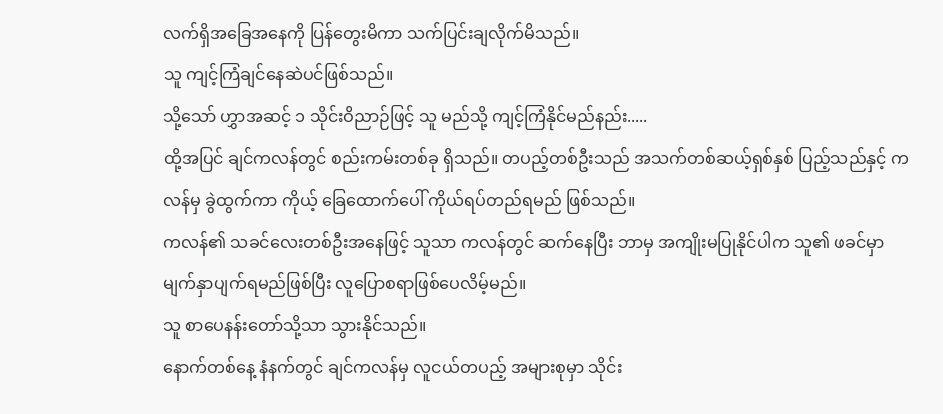လက်ရှိအခြေအနေကို ပြန်တွေးမိကာ သက်ပြင်းချလိုက်မိသည်။
သူ ကျင့်ကြံချင်နေဆဲပင်ဖြစ်သည်။
သို့သော် ဟွှာအဆင့် ၁ သိုင်းဝိညာဉ်ဖြင့် သူ မည်သို့ ကျင့်ကြံနိုင်မည်နည်း.....
ထို့အပြင် ချင်ကလန်တွင် စည်းကမ်းတစ်ခု ရှိသည်။ တပည့်တစ်ဦးသည် အသက်တစ်ဆယ့်ရှစ်နှစ် ပြည့်သည်နှင့် ကလန်မှ ခွဲထွက်ကာ ကိုယ့် ခြေထောက်ပေါ် ကိုယ်ရပ်တည်ရမည် ဖြစ်သည်။
ကလန်၏ သခင်လေးတစ်ဦးအနေဖြင့် သူသာ ကလန်တွင် ဆက်နေပြီး ဘာမှ အကျိုးမပြုနိုင်ပါက သူ၏ ဖခင်မှာ မျက်နှာပျက်ရမည်ဖြစ်ပြီး လူပြောစရာဖြစ်ပေလိမ့်မည်။
သူ စာပေနန်းတော်သို့သာ သွားနိုင်သည်။
နောက်တစ်နေ့ နံနက်တွင် ချင်ကလန်မှ လူငယ်တပည့် အများစုမှာ သိုင်း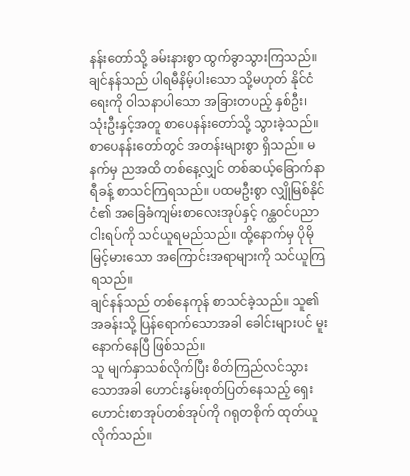နန်းတော်သို့ ခမ်းနားစွာ ထွက်ခွာသွားကြသည်။
ချင်နန်သည် ပါရမီနိမ့်ပါးသော သို့မဟုတ် နိုင်ငံရေးကို ဝါသနာပါသော အခြားတပည့် နှစ်ဦး၊ သုံးဦးနှင့်အတူ စာပေနန်းတော်သို့ သွားခဲ့သည်။
စာပေနန်းတော်တွင် အတန်းများစွာ ရှိသည်။ မနက်မှ ညအထိ တစ်နေ့လျှင် တစ်ဆယ့်ခြောက်နာရီခန့် စာသင်ကြရသည်။ ပထမဦးစွာ လျှိုမြစ်နိုင်ငံ၏ အခြေခံကျမ်းစာလေးအုပ်နှင့် ဂန္ထဝင်ပညာငါးရပ်ကို သင်ယူရမည်သည်။ ထို့နောက်မှ ပိုမိုမြင့်မားသော အကြောင်းအရာများကို သင်ယူကြရသည်။
ချင်နန်သည် တစ်နေကုန် စာသင်ခဲ့သည်။ သူ၏ အခန်းသို့ ပြန်ရောက်သောအခါ ခေါင်းများပင် မူးနောက်နေပြီ ဖြစ်သည်။
သူ မျက်နှာသစ်လိုက်ပြီး စိတ်ကြည်လင်သွားသောအခါ ဟောင်းနွမ်းစုတ်ပြတ်နေသည့် ရှေးဟောင်းစာအုပ်တစ်အုပ်ကို ဂရုတစိုက် ထုတ်ယူလိုက်သည်။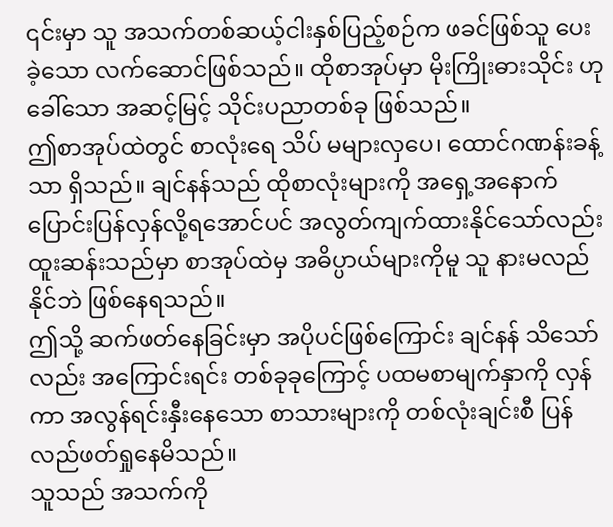၎င်းမှာ သူ အသက်တစ်ဆယ့်ငါးနှစ်ပြည့်စဉ်က ဖခင်ဖြစ်သူ ပေးခဲ့သော လက်ဆောင်ဖြစ်သည်။ ထိုစာအုပ်မှာ မိုးကြိုးဓားသိုင်း ဟုခေါ်သော အဆင့်မြင့် သိုင်းပညာတစ်ခု ဖြစ်သည်။
ဤစာအုပ်ထဲတွင် စာလုံးရေ သိပ် မများလှပေ၊ ထောင်ဂဏန်းခန့်သာ ရှိသည်။ ချင်နန်သည် ထိုစာလုံးများကို အရှေ့အနောက် ပြောင်းပြန်လှန်လို့ရအောင်ပင် အလွတ်ကျက်ထားနိုင်သော်လည်း ထူးဆန်းသည်မှာ စာအုပ်ထဲမှ အဓိပ္ပာယ်များကိုမူ သူ နားမလည်နိုင်ဘဲ ဖြစ်နေရသည်။
ဤသို့ ဆက်ဖတ်နေခြင်းမှာ အပိုပင်ဖြစ်ကြောင်း ချင်နန် သိသော်လည်း အကြောင်းရင်း တစ်ခုခုကြောင့် ပထမစာမျက်နှာကို လှန်ကာ အလွန်ရင်းနှီးနေသော စာသားများကို တစ်လုံးချင်းစီ ပြန်လည်ဖတ်ရှုနေမိသည်။
သူသည် အသက်ကို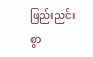ဖြည်းညင်းစွာ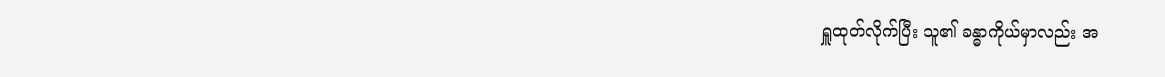ရှူထုတ်လိုက်ပြီး သူ၏ ခန္ဓာကိုယ်မှာလည်း အ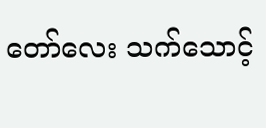တော်လေး သက်သောင့်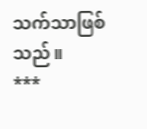သက်သာဖြစ်သည်။
***